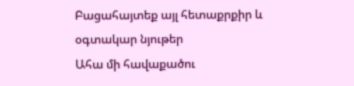Բացահայտեք այլ հետաքրքիր և օգտակար նյութեր
Ահա մի հավաքածու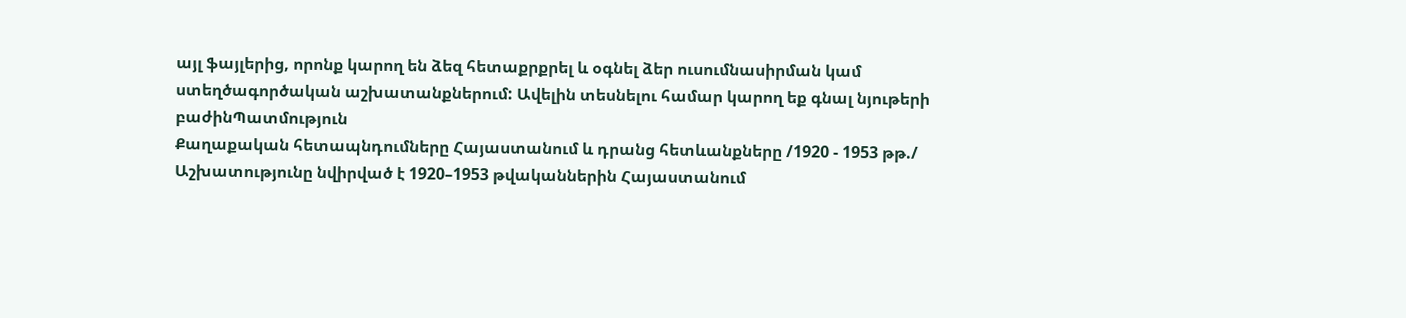այլ ֆայլերից, որոնք կարող են ձեզ հետաքրքրել և օգնել ձեր ուսումնասիրման կամ ստեղծագործական աշխատանքներում: Ավելին տեսնելու համար կարող եք գնալ նյութերի բաժինՊատմություն
Քաղաքական հետապնդումները Հայաստանում և դրանց հետևանքները /1920 - 1953 թթ./
Աշխատությունը նվիրված է 1920–1953 թվականներին Հայաստանում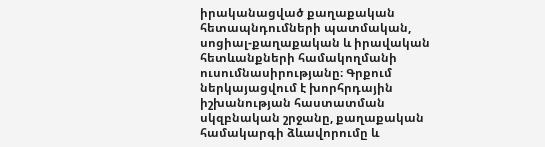իրականացված քաղաքական հետապնդումների պատմական, սոցիալ-քաղաքական և իրավական հետևանքների համակողմանի ուսումնասիրությանը։ Գրքում ներկայացվում է խորհրդային իշխանության հաստատման սկզբնական շրջանը, քաղաքական համակարգի ձևավորումը և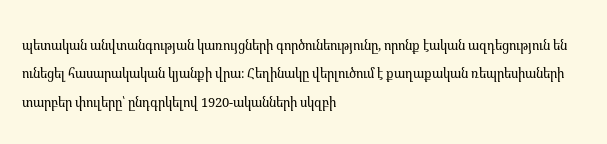պետական անվտանգության կառույցների գործունեությունը, որոնք էական ազդեցություն են ունեցել հասարակական կյանքի վրա։ Հեղինակը վերլուծում է քաղաքական ռեպրեսիաների տարբեր փուլերը՝ ընդգրկելով 1920-ականների սկզբի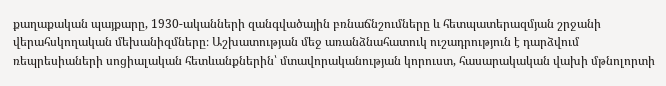քաղաքական պայքարը, 1930-ականների զանգվածային բռնաճնշումները և հետպատերազմյան շրջանի վերահսկողական մեխանիզմները։ Աշխատության մեջ առանձնահատուկ ուշադրություն է դարձվում ռեպրեսիաների սոցիալական հետևանքներին՝ մտավորականության կորուստ, հասարակական վախի մթնոլորտի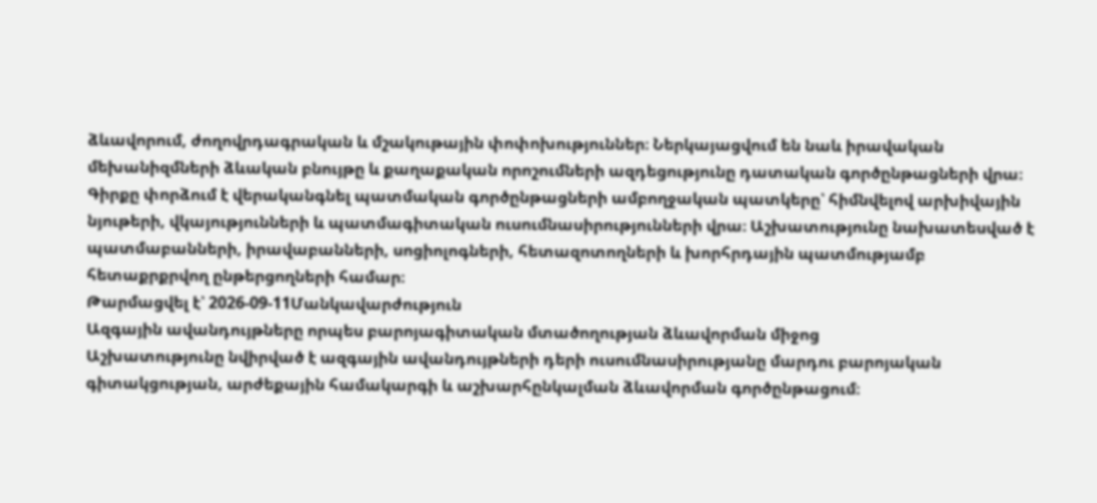ձևավորում, ժողովրդագրական և մշակութային փոփոխություններ։ Ներկայացվում են նաև իրավական մեխանիզմների ձևական բնույթը և քաղաքական որոշումների ազդեցությունը դատական գործընթացների վրա։ Գիրքը փորձում է վերականգնել պատմական գործընթացների ամբողջական պատկերը՝ հիմնվելով արխիվային նյութերի, վկայությունների և պատմագիտական ուսումնասիրությունների վրա։ Աշխատությունը նախատեսված է պատմաբանների, իրավաբանների, սոցիոլոգների, հետազոտողների և խորհրդային պատմությամբ հետաքրքրվող ընթերցողների համար։
Թարմացվել է՝ 2026-09-11Մանկավարժություն
Ազգային ավանդույթները որպես բարոյագիտական մտածողության ձևավորման միջոց
Աշխատությունը նվիրված է ազգային ավանդույթների դերի ուսումնասիրությանը մարդու բարոյական գիտակցության, արժեքային համակարգի և աշխարհընկալման ձևավորման գործընթացում։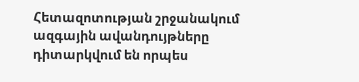Հետազոտության շրջանակում ազգային ավանդույթները դիտարկվում են որպես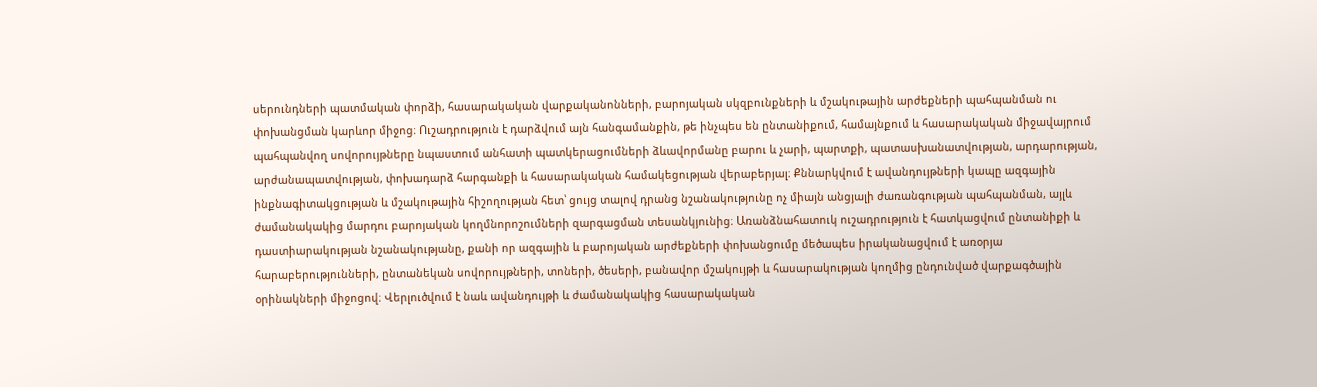սերունդների պատմական փորձի, հասարակական վարքականոնների, բարոյական սկզբունքների և մշակութային արժեքների պահպանման ու փոխանցման կարևոր միջոց։ Ուշադրություն է դարձվում այն հանգամանքին, թե ինչպես են ընտանիքում, համայնքում և հասարակական միջավայրում պահպանվող սովորույթները նպաստում անհատի պատկերացումների ձևավորմանը բարու և չարի, պարտքի, պատասխանատվության, արդարության, արժանապատվության, փոխադարձ հարգանքի և հասարակական համակեցության վերաբերյալ։ Քննարկվում է ավանդույթների կապը ազգային ինքնագիտակցության և մշակութային հիշողության հետ՝ ցույց տալով դրանց նշանակությունը ոչ միայն անցյալի ժառանգության պահպանման, այլև ժամանակակից մարդու բարոյական կողմնորոշումների զարգացման տեսանկյունից։ Առանձնահատուկ ուշադրություն է հատկացվում ընտանիքի և դաստիարակության նշանակությանը, քանի որ ազգային և բարոյական արժեքների փոխանցումը մեծապես իրականացվում է առօրյա հարաբերությունների, ընտանեկան սովորույթների, տոների, ծեսերի, բանավոր մշակույթի և հասարակության կողմից ընդունված վարքագծային օրինակների միջոցով։ Վերլուծվում է նաև ավանդույթի և ժամանակակից հասարակական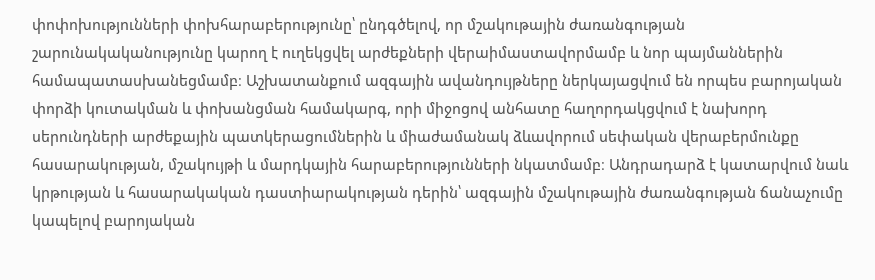փոփոխությունների փոխհարաբերությունը՝ ընդգծելով, որ մշակութային ժառանգության շարունակականությունը կարող է ուղեկցվել արժեքների վերաիմաստավորմամբ և նոր պայմաններին համապատասխանեցմամբ։ Աշխատանքում ազգային ավանդույթները ներկայացվում են որպես բարոյական փորձի կուտակման և փոխանցման համակարգ, որի միջոցով անհատը հաղորդակցվում է նախորդ սերունդների արժեքային պատկերացումներին և միաժամանակ ձևավորում սեփական վերաբերմունքը հասարակության, մշակույթի և մարդկային հարաբերությունների նկատմամբ։ Անդրադարձ է կատարվում նաև կրթության և հասարակական դաստիարակության դերին՝ ազգային մշակութային ժառանգության ճանաչումը կապելով բարոյական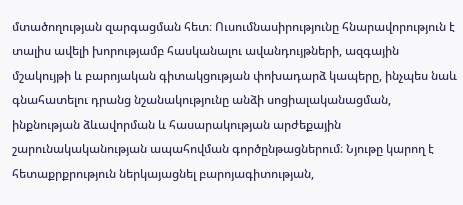մտածողության զարգացման հետ։ Ուսումնասիրությունը հնարավորություն է տալիս ավելի խորությամբ հասկանալու ավանդույթների, ազգային մշակույթի և բարոյական գիտակցության փոխադարձ կապերը, ինչպես նաև գնահատելու դրանց նշանակությունը անձի սոցիալականացման, ինքնության ձևավորման և հասարակության արժեքային շարունակականության ապահովման գործընթացներում։ Նյութը կարող է հետաքրքրություն ներկայացնել բարոյագիտության,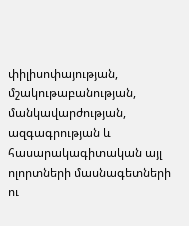փիլիսոփայության, մշակութաբանության, մանկավարժության, ազգագրության և հասարակագիտական այլ ոլորտների մասնագետների ու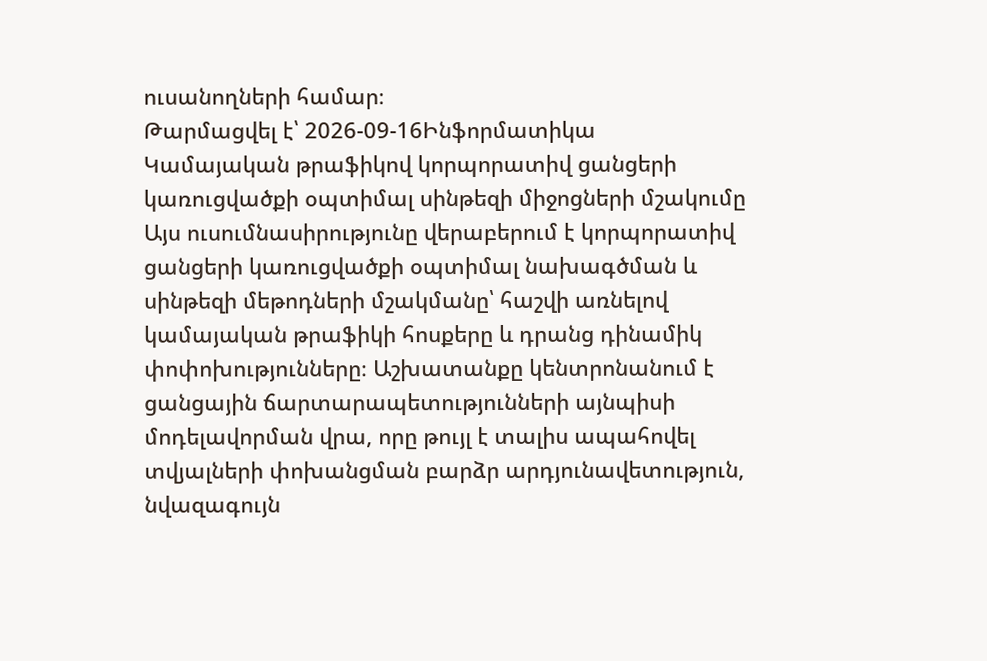ուսանողների համար։
Թարմացվել է՝ 2026-09-16Ինֆորմատիկա
Կամայական թրաֆիկով կորպորատիվ ցանցերի կառուցվածքի օպտիմալ սինթեզի միջոցների մշակումը
Այս ուսումնասիրությունը վերաբերում է կորպորատիվ ցանցերի կառուցվածքի օպտիմալ նախագծման և սինթեզի մեթոդների մշակմանը՝ հաշվի առնելով կամայական թրաֆիկի հոսքերը և դրանց դինամիկ փոփոխությունները։ Աշխատանքը կենտրոնանում է ցանցային ճարտարապետությունների այնպիսի մոդելավորման վրա, որը թույլ է տալիս ապահովել տվյալների փոխանցման բարձր արդյունավետություն, նվազագույն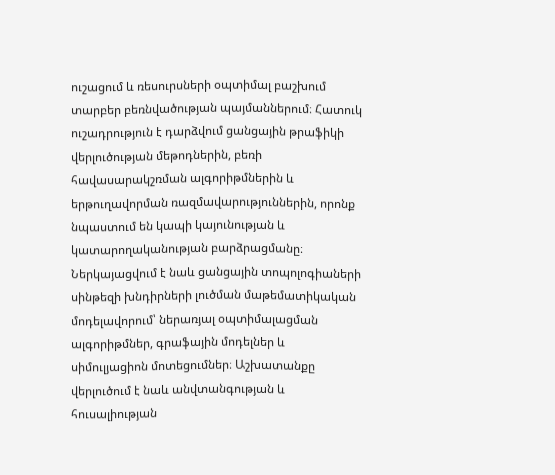ուշացում և ռեսուրսների օպտիմալ բաշխում տարբեր բեռնվածության պայմաններում։ Հատուկ ուշադրություն է դարձվում ցանցային թրաֆիկի վերլուծության մեթոդներին, բեռի հավասարակշռման ալգորիթմներին և երթուղավորման ռազմավարություններին, որոնք նպաստում են կապի կայունության և կատարողականության բարձրացմանը։ Ներկայացվում է նաև ցանցային տոպոլոգիաների սինթեզի խնդիրների լուծման մաթեմատիկական մոդելավորում՝ ներառյալ օպտիմալացման ալգորիթմներ, գրաֆային մոդելներ և սիմուլյացիոն մոտեցումներ։ Աշխատանքը վերլուծում է նաև անվտանգության և հուսալիության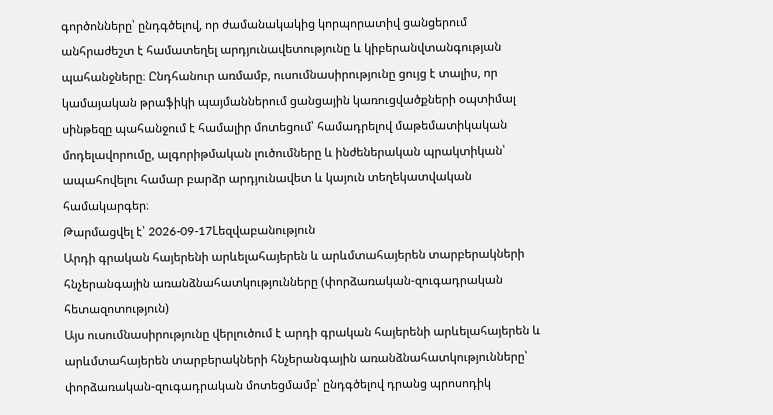գործոնները՝ ընդգծելով, որ ժամանակակից կորպորատիվ ցանցերում անհրաժեշտ է համատեղել արդյունավետությունը և կիբերանվտանգության պահանջները։ Ընդհանուր առմամբ, ուսումնասիրությունը ցույց է տալիս, որ կամայական թրաֆիկի պայմաններում ցանցային կառուցվածքների օպտիմալ սինթեզը պահանջում է համալիր մոտեցում՝ համադրելով մաթեմատիկական մոդելավորումը, ալգորիթմական լուծումները և ինժեներական պրակտիկան՝ ապահովելու համար բարձր արդյունավետ և կայուն տեղեկատվական համակարգեր։
Թարմացվել է՝ 2026-09-17Lեզվաբանություն
Արդի գրական հայերենի արևելահայերեն և արևմտահայերեն տարբերակների հնչերանգային առանձնահատկությունները (փորձառական-զուգադրական հետազոտություն)
Այս ուսումնասիրությունը վերլուծում է արդի գրական հայերենի արևելահայերեն և արևմտահայերեն տարբերակների հնչերանգային առանձնահատկությունները՝ փորձառական-զուգադրական մոտեցմամբ՝ ընդգծելով դրանց պրոսոդիկ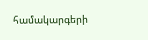համակարգերի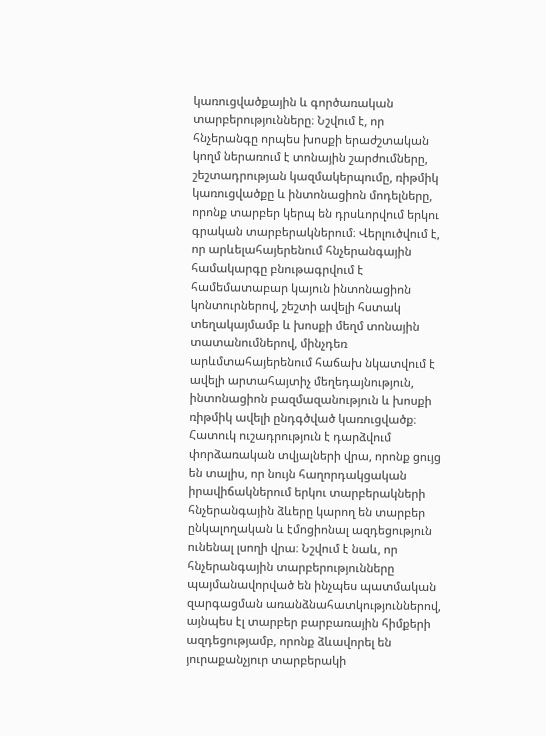կառուցվածքային և գործառական տարբերությունները։ Նշվում է, որ հնչերանգը որպես խոսքի երաժշտական կողմ ներառում է տոնային շարժումները, շեշտադրության կազմակերպումը, ռիթմիկ կառուցվածքը և ինտոնացիոն մոդելները, որոնք տարբեր կերպ են դրսևորվում երկու գրական տարբերակներում։ Վերլուծվում է, որ արևելահայերենում հնչերանգային համակարգը բնութագրվում է համեմատաբար կայուն ինտոնացիոն կոնտուրներով, շեշտի ավելի հստակ տեղակայմամբ և խոսքի մեղմ տոնային տատանումներով, մինչդեռ արևմտահայերենում հաճախ նկատվում է ավելի արտահայտիչ մեղեդայնություն, ինտոնացիոն բազմազանություն և խոսքի ռիթմիկ ավելի ընդգծված կառուցվածք։ Հատուկ ուշադրություն է դարձվում փորձառական տվյալների վրա, որոնք ցույց են տալիս, որ նույն հաղորդակցական իրավիճակներում երկու տարբերակների հնչերանգային ձևերը կարող են տարբեր ընկալողական և էմոցիոնալ ազդեցություն ունենալ լսողի վրա։ Նշվում է նաև, որ հնչերանգային տարբերությունները պայմանավորված են ինչպես պատմական զարգացման առանձնահատկություններով, այնպես էլ տարբեր բարբառային հիմքերի ազդեցությամբ, որոնք ձևավորել են յուրաքանչյուր տարբերակի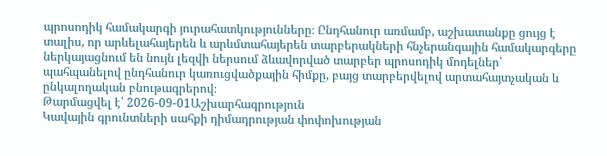պրոսոդիկ համակարգի յուրահատկությունները։ Ընդհանուր առմամբ, աշխատանքը ցույց է տալիս, որ արևելահայերեն և արևմտահայերեն տարբերակների հնչերանգային համակարգերը ներկայացնում են նույն լեզվի ներսում ձևավորված տարբեր պրոսոդիկ մոդելներ՝ պահպանելով ընդհանուր կառուցվածքային հիմքը, բայց տարբերվելով արտահայտչական և ընկալողական բնութագրերով։
Թարմացվել է՝ 2026-09-01Աշխարհագրություն
Կավային գրունտների սահքի դիմադրության փոփոխության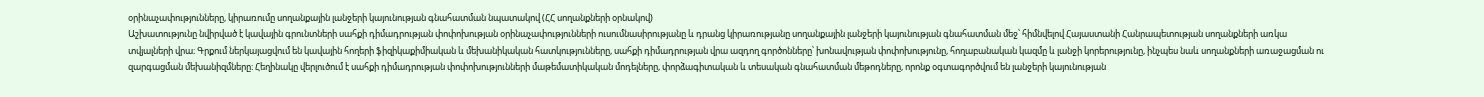օրինաչափությունները, կիրառումը սողանքային լանջերի կայունության գնահատման նպատակով (ՀՀ սողանքների օրնակով)
Աշխատությունը նվիրված է կավային գրունտների սահքի դիմադրության փոփոխության օրինաչափությունների ուսումնասիրությանը և դրանց կիրառությանը սողանքային լանջերի կայունության գնահատման մեջ՝ հիմնվելով Հայաստանի Հանրապետության սողանքների առկա տվյալների վրա։ Գրքում ներկայացվում են կավային հողերի ֆիզիկաքիմիական և մեխանիկական հատկությունները, սահքի դիմադրության վրա ազդող գործոնները՝ խոնավության փոփոխությունը, հողաբանական կազմը և լանջի կորերությունը, ինչպես նաև սողանքների առաջացման ու զարգացման մեխանիզմները։ Հեղինակը վերլուծում է սահքի դիմադրության փոփոխությունների մաթեմատիկական մոդելները, փորձագիտական և տեսական գնահատման մեթոդները, որոնք օգտագործվում են լանջերի կայունության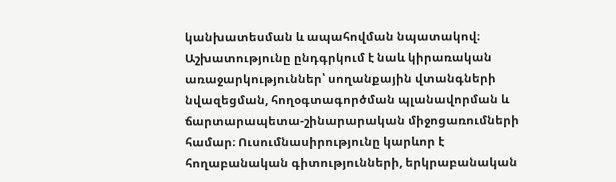կանխատեսման և ապահովման նպատակով։ Աշխատությունը ընդգրկում է նաև կիրառական առաջարկություններ՝ սողանքային վտանգների նվազեցման, հողօգտագործման պլանավորման և ճարտարապետա-շինարարական միջոցառումների համար։ Ուսումնասիրությունը կարևոր է հողաբանական գիտությունների, երկրաբանական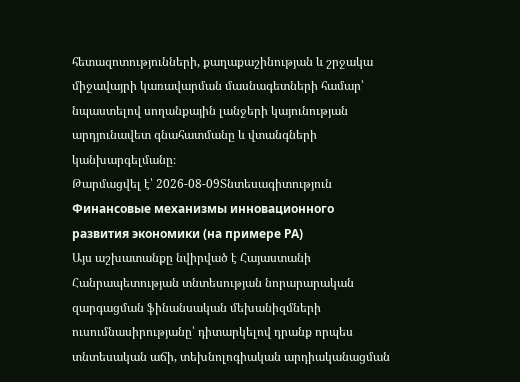հետազոտությունների, քաղաքաշինության և շրջակա միջավայրի կառավարման մասնագետների համար՝ նպաստելով սողանքային լանջերի կայունության արդյունավետ գնահատմանը և վտանգների կանխարգելմանը։
Թարմացվել է՝ 2026-08-09Տնտեսագիտություն
Финансовые механизмы инновационного развития экономики (на примере РА)
Այս աշխատանքը նվիրված է Հայաստանի Հանրապետության տնտեսության նորարարական զարգացման ֆինանսական մեխանիզմների ուսումնասիրությանը՝ դիտարկելով դրանք որպես տնտեսական աճի, տեխնոլոգիական արդիականացման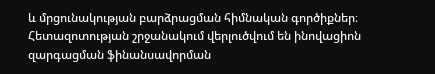և մրցունակության բարձրացման հիմնական գործիքներ։ Հետազոտության շրջանակում վերլուծվում են ինովացիոն զարգացման ֆինանսավորման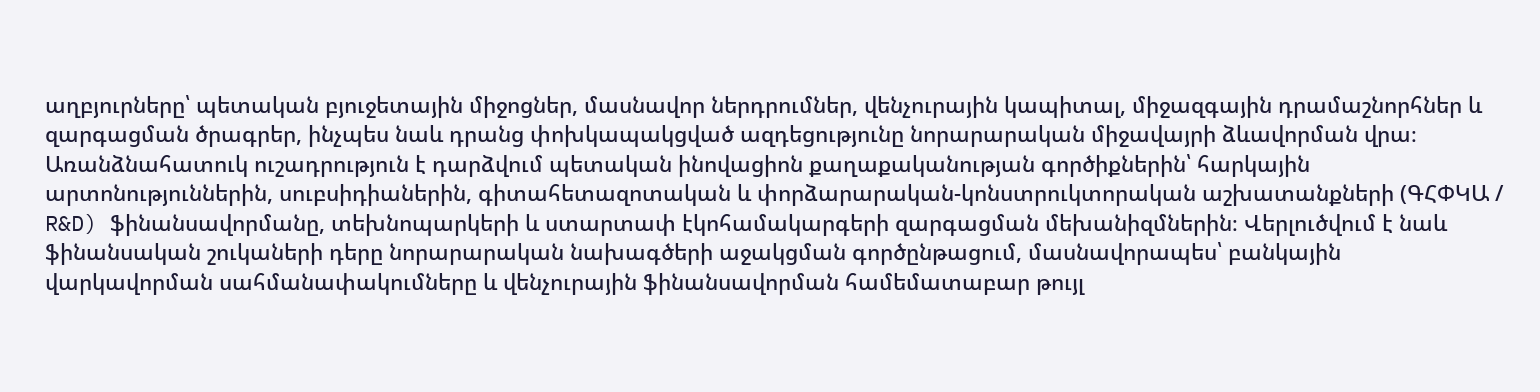աղբյուրները՝ պետական բյուջետային միջոցներ, մասնավոր ներդրումներ, վենչուրային կապիտալ, միջազգային դրամաշնորհներ և զարգացման ծրագրեր, ինչպես նաև դրանց փոխկապակցված ազդեցությունը նորարարական միջավայրի ձևավորման վրա։ Առանձնահատուկ ուշադրություն է դարձվում պետական ինովացիոն քաղաքականության գործիքներին՝ հարկային արտոնություններին, սուբսիդիաներին, գիտահետազոտական և փորձարարական-կոնստրուկտորական աշխատանքների (ԳՀՓԿԱ / R&D) ֆինանսավորմանը, տեխնոպարկերի և ստարտափ էկոհամակարգերի զարգացման մեխանիզմներին։ Վերլուծվում է նաև ֆինանսական շուկաների դերը նորարարական նախագծերի աջակցման գործընթացում, մասնավորապես՝ բանկային վարկավորման սահմանափակումները և վենչուրային ֆինանսավորման համեմատաբար թույլ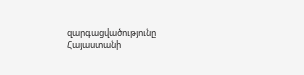զարգացվածությունը Հայաստանի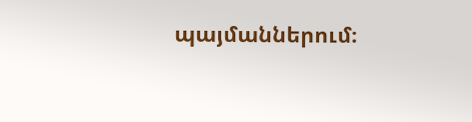պայմաններում։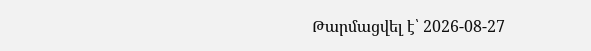Թարմացվել է՝ 2026-08-27